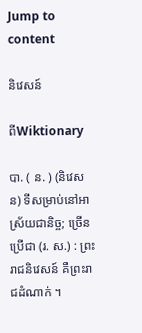Jump to content

និវេសន៍

ពីWiktionary

បា. ( ន. ) (និវេសន) ទីសម្រាប់នៅអាស្រ័យជានិច្ច; ច្រើនប្រើជា (រ. ស.) : ព្រះរាជនិវេសន៍ គឺព្រះរាជដំណាក់ ។